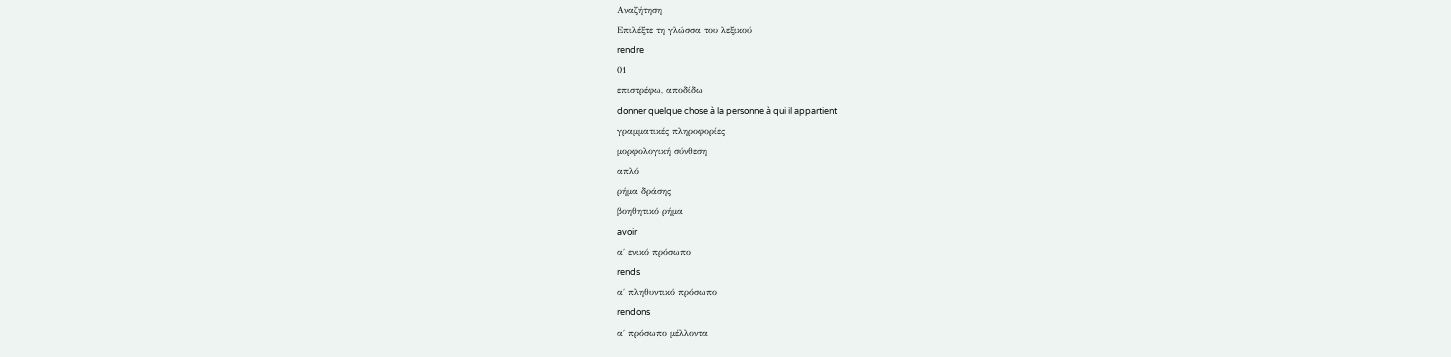Αναζήτηση
Επιλέξτε τη γλώσσα του λεξικού
rendre
01
επιστρέφω, αποδίδω
donner quelque chose à la personne à qui il appartient
γραμματικές πληροφορίες
μορφολογική σύνθεση
απλό
ρήμα δράσης
βοηθητικό ρήμα
avoir
α΄ ενικό πρόσωπο
rends
α΄ πληθυντικό πρόσωπο
rendons
α΄ πρόσωπο μέλλοντα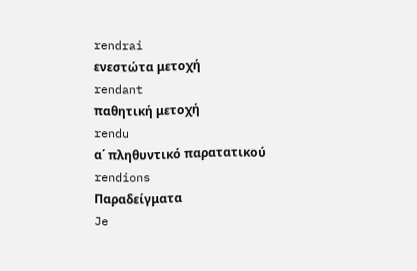rendrai
ενεστώτα μετοχή
rendant
παθητική μετοχή
rendu
α΄ πληθυντικό παρατατικού
rendions
Παραδείγματα
Je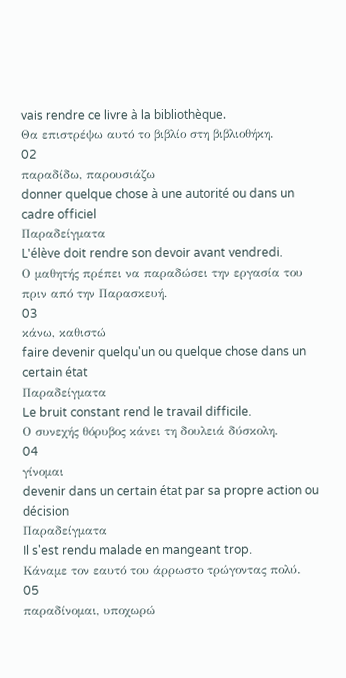vais rendre ce livre à la bibliothèque.
Θα επιστρέψω αυτό το βιβλίο στη βιβλιοθήκη.
02
παραδίδω, παρουσιάζω
donner quelque chose à une autorité ou dans un cadre officiel
Παραδείγματα
L'élève doit rendre son devoir avant vendredi.
Ο μαθητής πρέπει να παραδώσει την εργασία του πριν από την Παρασκευή.
03
κάνω, καθιστώ
faire devenir quelqu'un ou quelque chose dans un certain état
Παραδείγματα
Le bruit constant rend le travail difficile.
Ο συνεχής θόρυβος κάνει τη δουλειά δύσκολη.
04
γίνομαι
devenir dans un certain état par sa propre action ou décision
Παραδείγματα
Il s'est rendu malade en mangeant trop.
Κάναμε τον εαυτό του άρρωστο τρώγοντας πολύ.
05
παραδίνομαι, υποχωρώ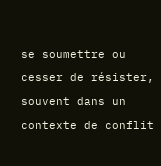se soumettre ou cesser de résister, souvent dans un contexte de conflit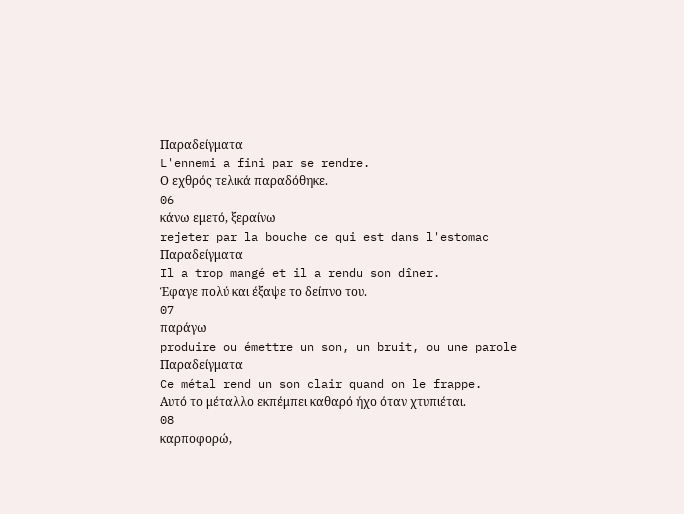Παραδείγματα
L'ennemi a fini par se rendre.
Ο εχθρός τελικά παραδόθηκε.
06
κάνω εμετό, ξεραίνω
rejeter par la bouche ce qui est dans l'estomac
Παραδείγματα
Il a trop mangé et il a rendu son dîner.
Έφαγε πολύ και έξαψε το δείπνο του.
07
παράγω
produire ou émettre un son, un bruit, ou une parole
Παραδείγματα
Ce métal rend un son clair quand on le frappe.
Αυτό το μέταλλο εκπέμπει καθαρό ήχο όταν χτυπιέται.
08
καρποφορώ,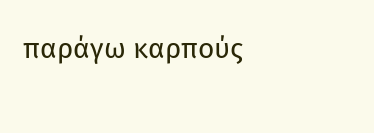παράγω καρπούς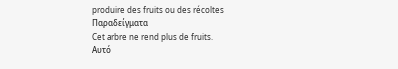produire des fruits ou des récoltes
Παραδείγματα
Cet arbre ne rend plus de fruits.
Αυτό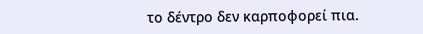το δέντρο δεν καρποφορεί πια.